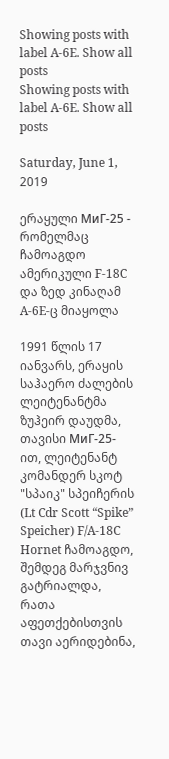Showing posts with label A-6E. Show all posts
Showing posts with label A-6E. Show all posts

Saturday, June 1, 2019

ერაყული МиГ-25 - რომელმაც ჩამოაგდო ამერიკული F-18C და ზედ კინაღამ A-6E-ც მიაყოლა

1991 წლის 17 იანვარს, ერაყის საჰაერო ძალების ლეიტენანტმა ზუჰეირ დაუდმა, თავისი МиГ-25-ით, ლეიტენანტ კომანდერ სკოტ "სპაიკ" სპეიჩერის (Lt Cdr Scott “Spike” Speicher) F/A-18C Hornet ჩამოაგდო, შემდეგ მარჯვნივ გატრიალდა, რათა აფეთქებისთვის თავი აერიდებინა,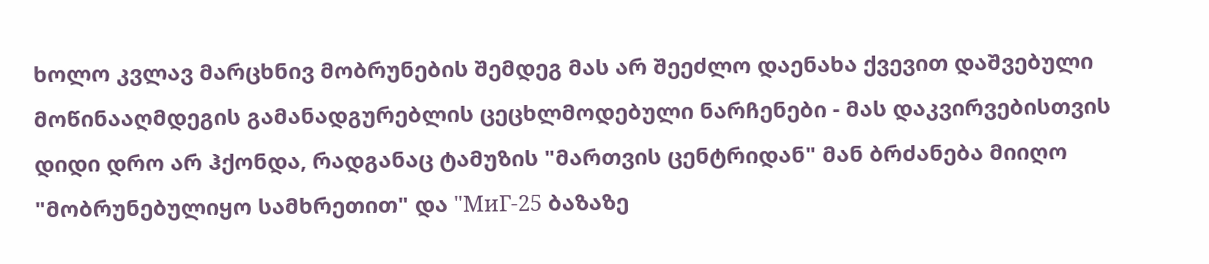ხოლო კვლავ მარცხნივ მობრუნების შემდეგ მას არ შეეძლო დაენახა ქვევით დაშვებული მოწინააღმდეგის გამანადგურებლის ცეცხლმოდებული ნარჩენები - მას დაკვირვებისთვის დიდი დრო არ ჰქონდა, რადგანაც ტამუზის "მართვის ცენტრიდან" მან ბრძანება მიიღო "მობრუნებულიყო სამხრეთით" და "МиГ-25 ბაზაზე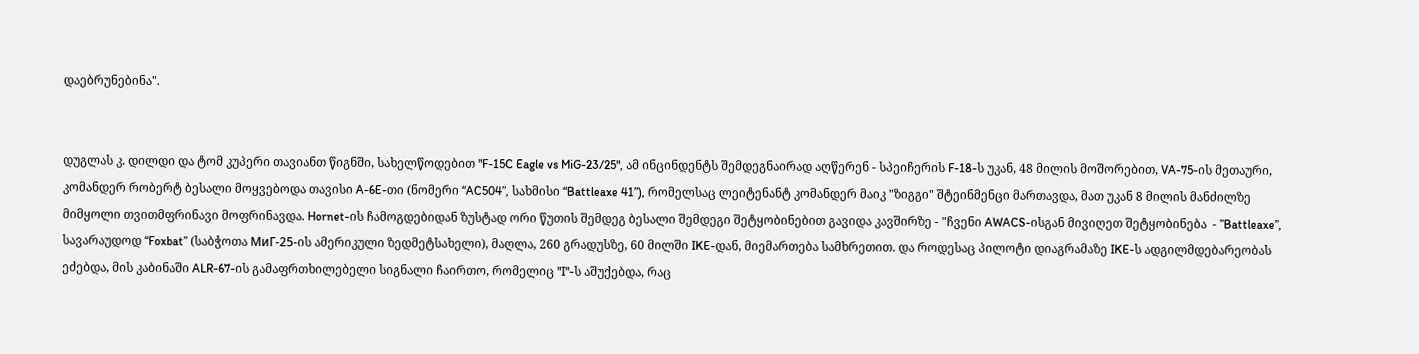დაებრუნებინა".


დუგლას კ. დილდი და ტომ კუპერი თავიანთ წიგნში, სახელწოდებით "F-15C Eagle vs MiG-23/25", ამ ინცინდენტს შემდეგნაირად აღწერენ - სპეიჩერის F-18-ს უკან, 48 მილის მოშორებით, VA-75-ის მეთაური, კომანდერ რობერტ ბესალი მოყვებოდა თავისი A-6E-თი (ნომერი “AC504”, სახმისი “Battleaxe 41”), რომელსაც ლეიტენანტ კომანდერ მაიკ "ზიგგი" შტეინმენცი მართავდა, მათ უკან 8 მილის მანძილზე მიმყოლი თვითმფრინავი მოფრინავდა. Hornet-ის ჩამოგდებიდან ზუსტად ორი წუთის შემდეგ ბესალი შემდეგი შეტყობინებით გავიდა კავშირზე - "ჩვენი AWACS-ისგან მივიღეთ შეტყობინება  - ”Battleaxe”, სავარაუდოდ “Foxbat” (საბჭოთა МиГ-25-ის ამერიკული ზედმეტსახელი), მაღლა, 260 გრადუსზე, 60 მილში IKE-დან, მიემართება სამხრეთით. და როდესაც პილოტი დიაგრამაზე IKE-ს ადგილმდებარეობას ეძებდა, მის კაბინაში ALR-67-ის გამაფრთხილებელი სიგნალი ჩაირთო, რომელიც "I"-ს აშუქებდა, რაც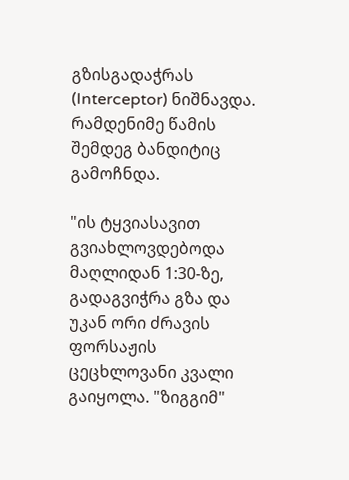გზისგადაჭრას (Interceptor) ნიშნავდა. რამდენიმე წამის შემდეგ ბანდიტიც გამოჩნდა.

"ის ტყვიასავით გვიახლოვდებოდა მაღლიდან 1:30-ზე, გადაგვიჭრა გზა და უკან ორი ძრავის ფორსაჟის ცეცხლოვანი კვალი გაიყოლა. "ზიგგიმ"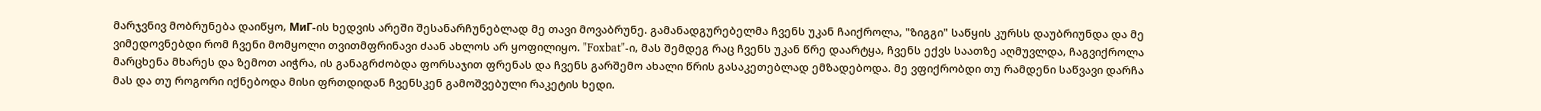მარჯვნივ მობრუნება დაიწყო, МиГ-ის ხედვის არეში შესანარჩუნებლად მე თავი მოვაბრუნე. გამანადგურებელმა ჩვენს უკან ჩაიქროლა, "ზიგგი" საწყის კურსს დაუბრიუნდა და მე ვიმედოვნებდი რომ ჩვენი მომყოლი თვითმფრინავი ძაან ახლოს არ ყოფილიყო. "Foxbat"-ი, მას შემდეგ რაც ჩვენს უკან წრე დაარტყა, ჩვენს ექვს საათზე აღმუვლდა, ჩაგვიქროლა მარცხენა მხარეს და ზემოთ აიჭრა, ის განაგრძობდა ფორსაჯით ფრენას და ჩვენს გარშემო ახალი წრის გასაკეთებლად ემზადებოდა. მე ვფიქრობდი თუ რამდენი საწვავი დარჩა მას და თუ როგორი იქნებოდა მისი ფრთდიდან ჩვენსკენ გამოშვებული რაკეტის ხედი.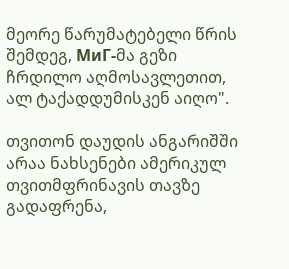მეორე წარუმატებელი წრის შემდეგ, МиГ-მა გეზი ჩრდილო აღმოსავლეთით, ალ ტაქადდუმისკენ აიღო".

თვითონ დაუდის ანგარიშში არაა ნახსენები ამერიკულ თვითმფრინავის თავზე გადაფრენა,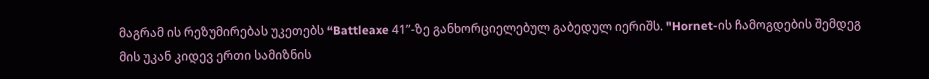მაგრამ ის რეზუმირებას უკეთებს “Battleaxe 41”-ზე განხორციელებულ გაბედულ იერიშს. "Hornet-ის ჩამოგდების შემდეგ მის უკან კიდევ ერთი სამიზნის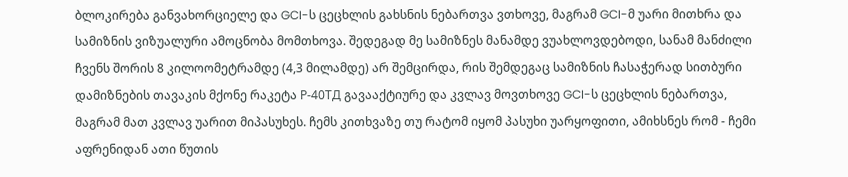ბლოკირება განვახორციელე და GCI-ს ცეცხლის გახსნის ნებართვა ვთხოვე, მაგრამ GCI-მ უარი მითხრა და სამიზნის ვიზუალური ამოცნობა მომთხოვა. შედეგად მე სამიზნეს მანამდე ვუახლოვდებოდი, სანამ მანძილი ჩვენს შორის 8 კილოომეტრამდე (4,3 მილამდე) არ შემცირდა, რის შემდეგაც სამიზნის ჩასაჭერად სითბური დამიზნების თავაკის მქონე რაკეტა Р-40ТД გავააქტიურე და კვლავ მოვთხოვე GCI-ს ცეცხლის ნებართვა, მაგრამ მათ კვლავ უარით მიპასუხეს. ჩემს კითხვაზე თუ რატომ იყომ პასუხი უარყოფითი, ამიხსნეს რომ - ჩემი აფრენიდან ათი წუთის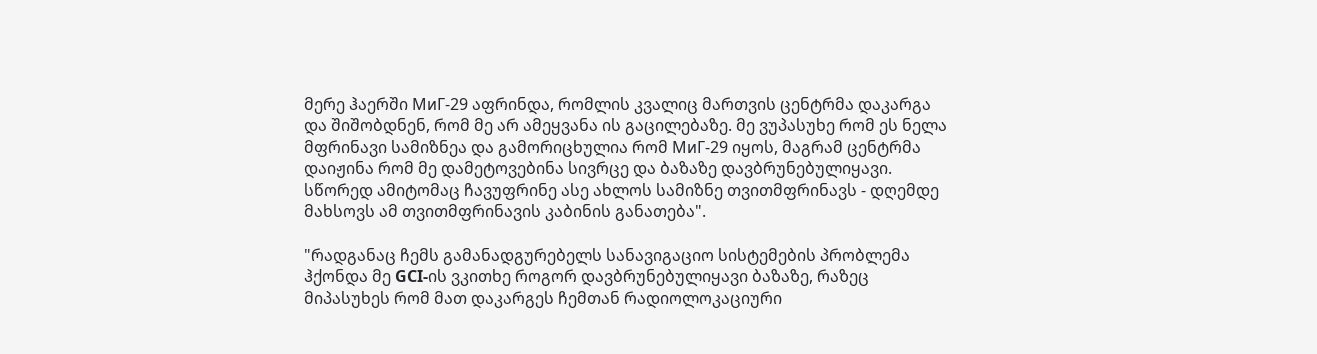მერე ჰაერში МиГ-29 აფრინდა, რომლის კვალიც მართვის ცენტრმა დაკარგა და შიშობდნენ, რომ მე არ ამეყვანა ის გაცილებაზე. მე ვუპასუხე რომ ეს ნელა მფრინავი სამიზნეა და გამორიცხულია რომ МиГ-29 იყოს, მაგრამ ცენტრმა დაიჟინა რომ მე დამეტოვებინა სივრცე და ბაზაზე დავბრუნებულიყავი. სწორედ ამიტომაც ჩავუფრინე ასე ახლოს სამიზნე თვითმფრინავს - დღემდე მახსოვს ამ თვითმფრინავის კაბინის განათება".

"რადგანაც ჩემს გამანადგურებელს სანავიგაციო სისტემების პრობლემა ჰქონდა მე GCI-ის ვკითხე როგორ დავბრუნებულიყავი ბაზაზე, რაზეც მიპასუხეს რომ მათ დაკარგეს ჩემთან რადიოლოკაციური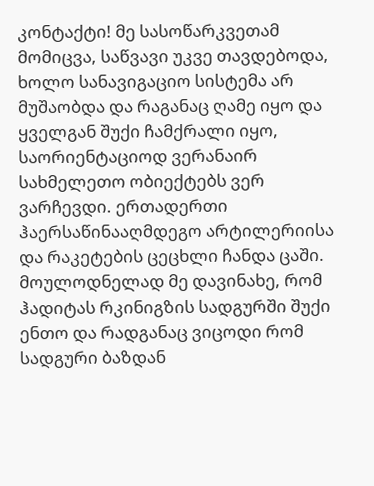კონტაქტი! მე სასოწარკვეთამ მომიცვა, საწვავი უკვე თავდებოდა, ხოლო სანავიგაციო სისტემა არ მუშაობდა და რაგანაც ღამე იყო და ყველგან შუქი ჩამქრალი იყო, საორიენტაციოდ ვერანაირ სახმელეთო ობიექტებს ვერ ვარჩევდი. ერთადერთი ჰაერსაწინააღმდეგო არტილერიისა და რაკეტების ცეცხლი ჩანდა ცაში. მოულოდნელად მე დავინახე, რომ ჰადიტას რკინიგზის სადგურში შუქი ენთო და რადგანაც ვიცოდი რომ სადგური ბაზდან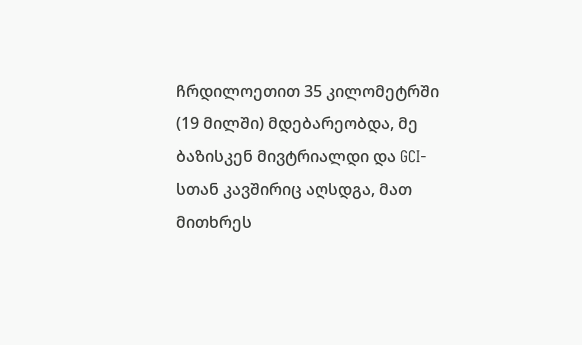ჩრდილოეთით 35 კილომეტრში (19 მილში) მდებარეობდა, მე ბაზისკენ მივტრიალდი და GCI-სთან კავშირიც აღსდგა, მათ მითხრეს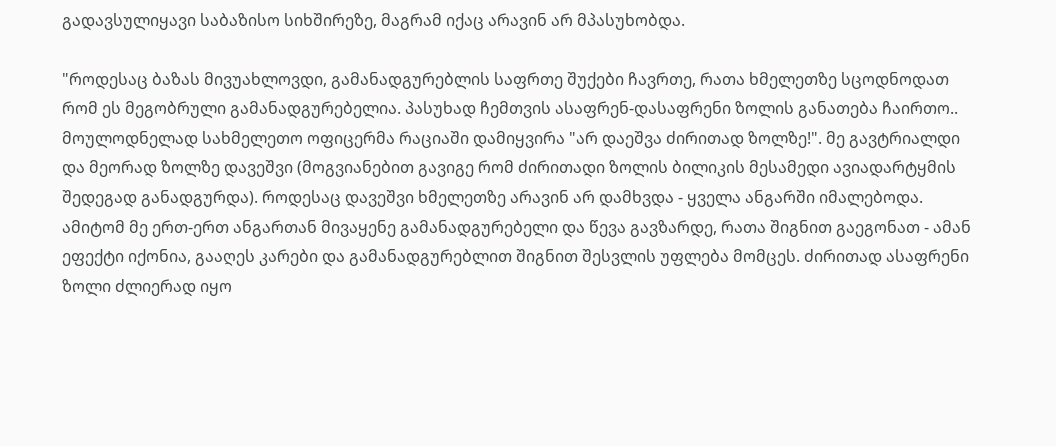გადავსულიყავი საბაზისო სიხშირეზე, მაგრამ იქაც არავინ არ მპასუხობდა.

"როდესაც ბაზას მივუახლოვდი, გამანადგურებლის საფრთე შუქები ჩავრთე, რათა ხმელეთზე სცოდნოდათ რომ ეს მეგობრული გამანადგურებელია. პასუხად ჩემთვის ასაფრენ-დასაფრენი ზოლის განათება ჩაირთო.. მოულოდნელად სახმელეთო ოფიცერმა რაციაში დამიყვირა "არ დაეშვა ძირითად ზოლზე!". მე გავტრიალდი და მეორად ზოლზე დავეშვი (მოგვიანებით გავიგე რომ ძირითადი ზოლის ბილიკის მესამედი ავიადარტყმის შედეგად განადგურდა). როდესაც დავეშვი ხმელეთზე არავინ არ დამხვდა - ყველა ანგარში იმალებოდა. ამიტომ მე ერთ-ერთ ანგართან მივაყენე გამანადგურებელი და წევა გავზარდე, რათა შიგნით გაეგონათ - ამან ეფექტი იქონია, გააღეს კარები და გამანადგურებლით შიგნით შესვლის უფლება მომცეს. ძირითად ასაფრენი ზოლი ძლიერად იყო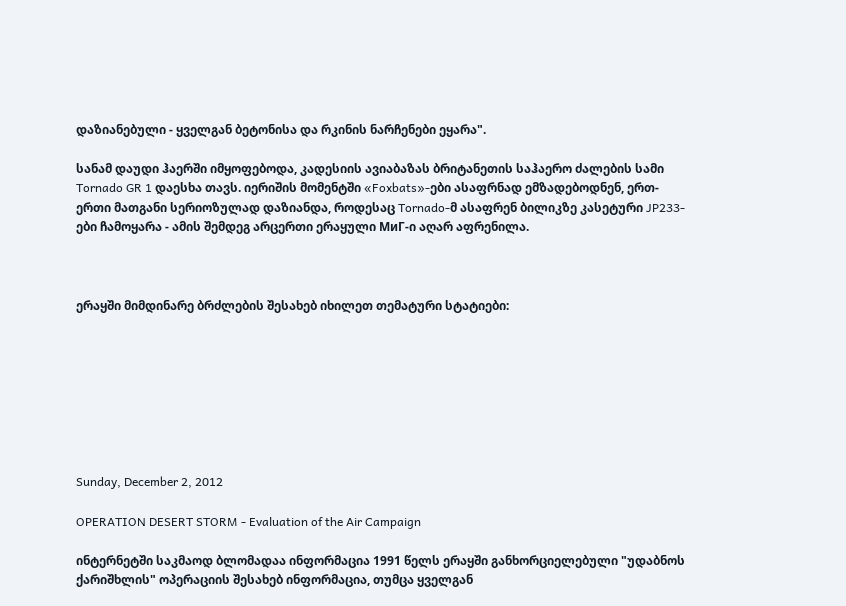დაზიანებული - ყველგან ბეტონისა და რკინის ნარჩენები ეყარა".

სანამ დაუდი ჰაერში იმყოფებოდა, კადესიის ავიაბაზას ბრიტანეთის საჰაერო ძალების სამი Tornado GR 1 დაესხა თავს. იერიშის მომენტში «Foxbats»-ები ასაფრნად ემზადებოდნენ, ერთ-ერთი მათგანი სერიოზულად დაზიანდა, როდესაც Tornado-მ ასაფრენ ბილიკზე კასეტური JP233-ები ჩამოყარა - ამის შემდეგ არცერთი ერაყული МиГ-ი აღარ აფრენილა.



ერაყში მიმდინარე ბრძლების შესახებ იხილეთ თემატური სტატიები:








Sunday, December 2, 2012

OPERATION DESERT STORM - Evaluation of the Air Campaign

ინტერნეტში საკმაოდ ბლომადაა ინფორმაცია 1991 წელს ერაყში განხორციელებული "უდაბნოს ქარიშხლის" ოპერაციის შესახებ ინფორმაცია, თუმცა ყველგან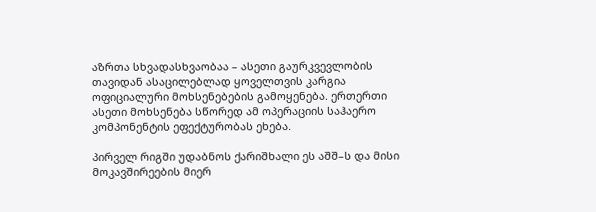აზრთა სხვადასხვაობაა – ასეთი გაურკვევლობის თავიდან ასაცილებლად ყოველთვის კარგია ოფიციალური მოხსენებების გამოყენება. ერთერთი ასეთი მოხსენება სწორედ ამ ოპერაციის საჰაერო კომპონენტის ეფექტურობას ეხება.

პირველ რიგში უდაბნოს ქარიშხალი ეს აშშ–ს და მისი მოკავშირეების მიერ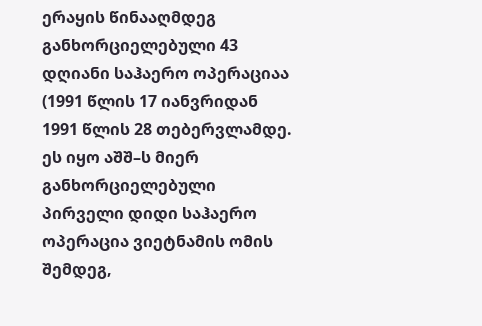ერაყის წინააღმდეგ განხორციელებული 43 დღიანი საჰაერო ოპერაციაა (1991 წლის 17 იანვრიდან 1991 წლის 28 თებერვლამდე. ეს იყო აშშ–ს მიერ განხორციელებული პირველი დიდი საჰაერო ოპერაცია ვიეტნამის ომის შემდეგ,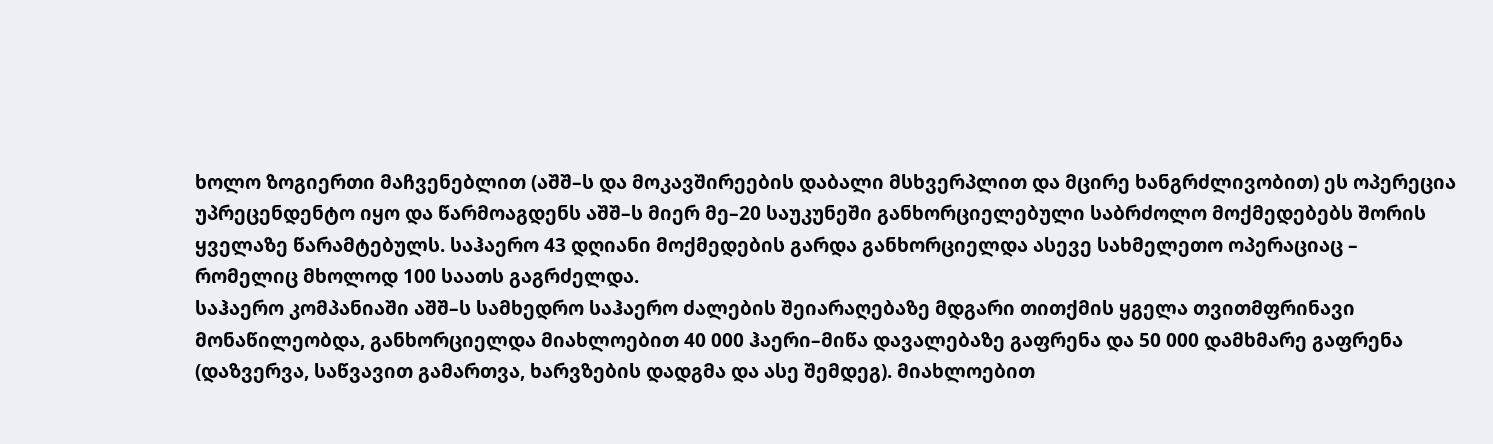ხოლო ზოგიერთი მაჩვენებლით (აშშ–ს და მოკავშირეების დაბალი მსხვერპლით და მცირე ხანგრძლივობით) ეს ოპერეცია უპრეცენდენტო იყო და წარმოაგდენს აშშ–ს მიერ მე–20 საუკუნეში განხორციელებული საბრძოლო მოქმედებებს შორის ყველაზე წარამტებულს. საჰაერო 43 დღიანი მოქმედების გარდა განხორციელდა ასევე სახმელეთო ოპერაციაც – რომელიც მხოლოდ 100 საათს გაგრძელდა.
საჰაერო კომპანიაში აშშ–ს სამხედრო საჰაერო ძალების შეიარაღებაზე მდგარი თითქმის ყგელა თვითმფრინავი მონაწილეობდა, განხორციელდა მიახლოებით 40 000 ჰაერი–მიწა დავალებაზე გაფრენა და 50 000 დამხმარე გაფრენა (დაზვერვა, საწვავით გამართვა, ხარვზების დადგმა და ასე შემდეგ). მიახლოებით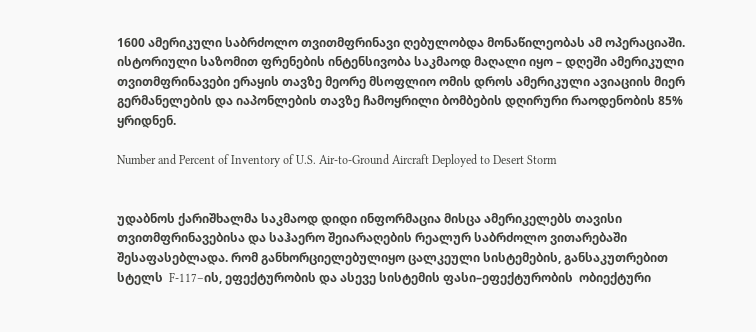1600 ამერიკული საბრძოლო თვითმფრინავი ღებულობდა მონაწილეობას ამ ოპერაციაში. ისტორიული საზომით ფრენების ინტენსივობა საკმაოდ მაღალი იყო – დღეში ამერიკული თვითმფრინავები ერაყის თავზე მეორე მსოფლიო ომის დროს ამერიკული ავიაციის მიერ გერმანელების და იაპონლების თავზე ჩამოყრილი ბომბების დღირური რაოდენობის 85% ყრიდნენ.

Number and Percent of Inventory of U.S. Air-to-Ground Aircraft Deployed to Desert Storm


უდაბნოს ქარიშხალმა საკმაოდ დიდი ინფორმაცია მისცა ამერიკელებს თავისი თვითმფრინავებისა და საჰაერო შეიარაღების რეალურ საბრძოლო ვითარებაში შესაფასებლადა. რომ განხორციელებულიყო ცალკეული სისტემების, განსაკუთრებით სტელს  F-117–ის, ეფექტურობის და ასევე სისტემის ფასი–ეფექტურობის  ობიექტური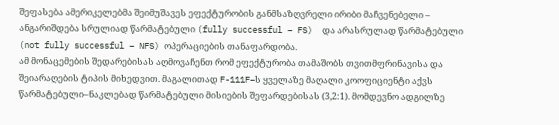შეფასება ამერიკელებმა შეიმუშავეს ეფექტურობის განმსაზღვრელი ირიბი მაჩვენებელი – ანგარიშდება სრულიად წარმატებული (fully successful – FS)  და არასრულად წარმატებული (not fully successful – NFS) ოპერაციების თანაფარდობა.
ამ მონაცემების შედარებისას აღმოვაჩენთ რომ ეფექტურობა თამაშობს თვითმფრინავისა და შეიარაღების ტიპის მიხედვით. მაგალითად F-111F–ს ყველაზე მაღალი კოოფიციენტი აქვს წარმატებული–ნაკლებად წარმატებული მისიების შეფარდებისას (3,2:1). მომდევნო ადგილზე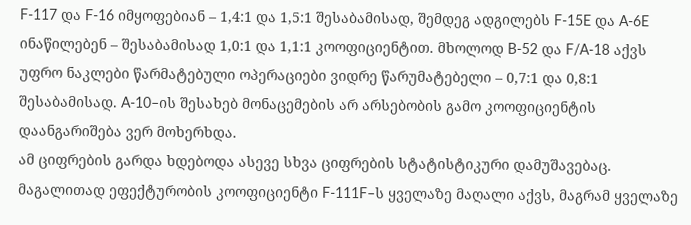F-117 და F-16 იმყოფებიან – 1,4:1 და 1,5:1 შესაბამისად, შემდეგ ადგილებს F-15E და A-6E ინაწილებენ – შესაბამისად 1,0:1 და 1,1:1 კოოფიციენტით. მხოლოდ B-52 და F/A-18 აქვს უფრო ნაკლები წარმატებული ოპერაციები ვიდრე წარუმატებელი – 0,7:1 და 0,8:1 შესაბამისად. A-10–ის შესახებ მონაცემების არ არსებობის გამო კოოფიციენტის დაანგარიშება ვერ მოხერხდა.
ამ ციფრების გარდა ხდებოდა ასევე სხვა ციფრების სტატისტიკური დამუშავებაც. მაგალითად ეფექტურობის კოოფიციენტი F-111F–ს ყველაზე მაღალი აქვს, მაგრამ ყველაზე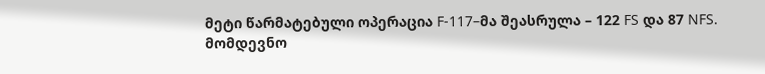მეტი წარმატებული ოპერაცია F-117–მა შეასრულა – 122 FS და 87 NFS. მომდევნო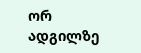ორ ადგილზე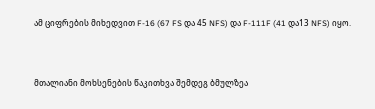ამ ციფრების მიხედვით F-16 (67 FS და 45 NFS) და F-111F (41 და13 NFS) იყო.


მთალიანი მოხსენების წაკითხვა შემდეგ ბმულზეა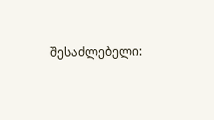შესაძლებელი: